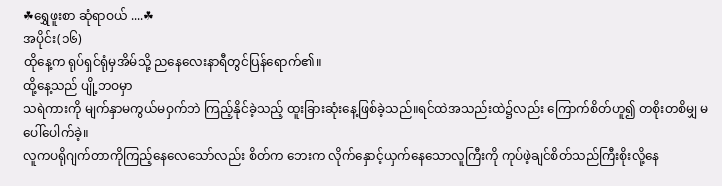☘ရွှေဖူးစာ ဆုံရာဝယ် ....☘
အပိုင်း(၁၆)
ထိုနေ့က ရုပ်ရှင်ရုံမှအိမ်သို့ ညနေလေးနာရီတွင်ပြန်ရောက်၏။
ထို့နေ့သည် ပျို့ဘဝမှာ
သရဲကားကို မျက်နှာမကွယ်မဝှက်ဘဲ ကြည့်နိုင်ခဲ့သည့် ထူးခြားဆုံးနေ့ဖြစ်ခဲ့သည်။ရင်ထဲအသည်းထဲ၌လည်း ကြောက်စိတ်ဟူ၍ တစိုးတစိမျှ မပေါ်ပေါက်ခဲ့။
လူကပရိုဂျက်တာကိုကြည့်နေလေသော်လည်း စိတ်က ဘေးက လိုက်နှောင့်ယှက်နေသောလူကြီးကို ကုပ်ဖဲ့ချင်စိတ်သည်ကြီးစိုးလို့နေ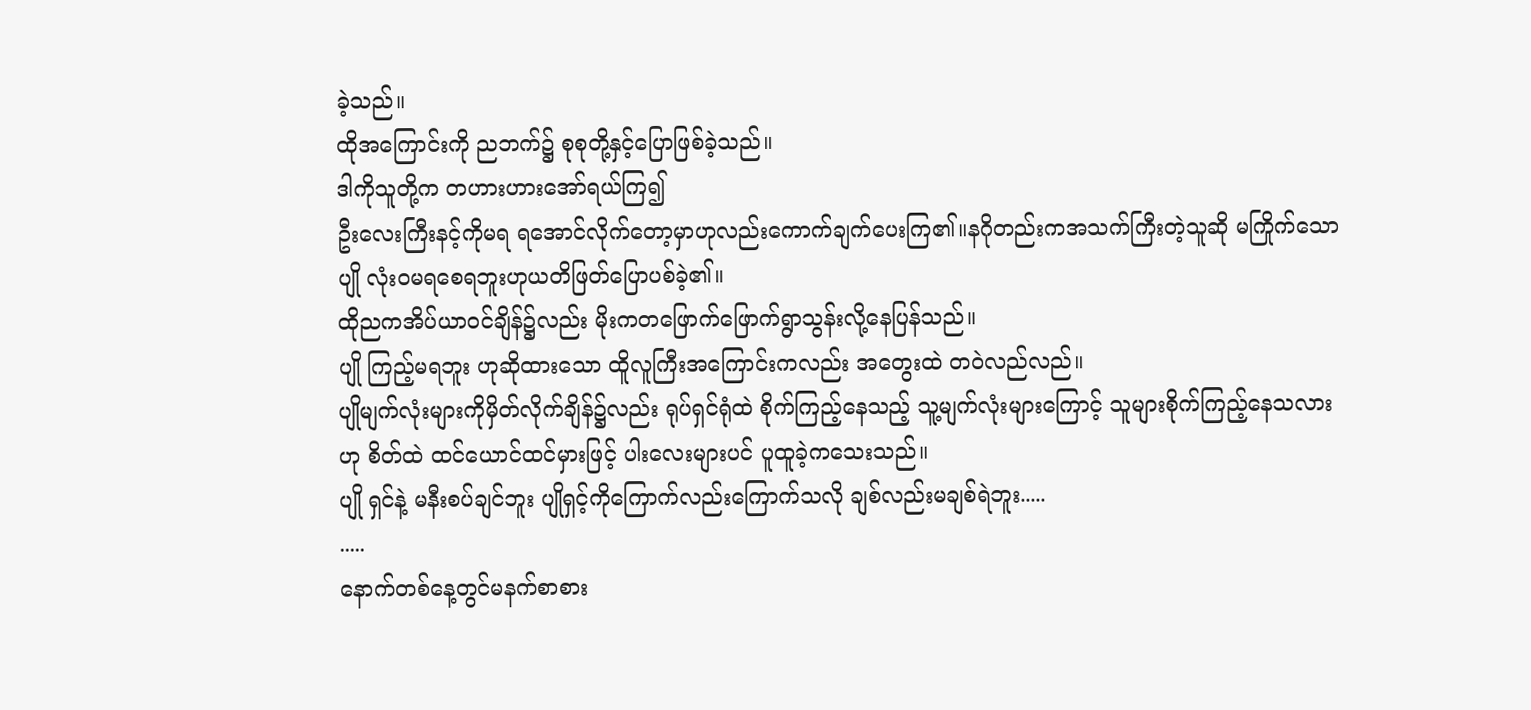ခဲ့သည်။
ထိုအကြောင်းကို ညဘက်၌ စုစုတို့နှင့်ပြောဖြစ်ခဲ့သည်။
ဒါကိုသူတို့က တဟားဟားအော်ရယ်ကြ၍
ဦးလေးကြီးနင့်ကိုမရ ရအောင်လိုက်တော့မှာဟုလည်းကောက်ချက်ပေးကြ၏။နဂိုတည်းကအသက်ကြီးတဲ့သူဆို မကြိုက်သော ပျို လုံးဝမရစေရဘူးဟုယတိဖြတ်ပြောပစ်ခဲ့၏။
ထိုညကအိပ်ယာဝင်ချိန်၌လည်း မိုးကတဖြောက်ဖြောက်ရွာသွန်းလို့နေပြန်သည်။
ပျို ကြည့်မရဘူး ဟုဆိုထားသော ထိူလူကြီးအကြောင်းကလည်း အတွေးထဲ တဝဲလည်လည်။
ပျိုမျက်လုံးများကိုမှိတ်လိုက်ချိန်၌လည်း ရုပ်ရှင်ရုံထဲ စိုက်ကြည့်နေသည့် သူ့မျက်လုံးများကြောင့် သူများစိုက်ကြည့်နေသလားဟု စိတ်ထဲ ထင်ယောင်ထင်မှားဖြင့် ပါးလေးများပင် ပူထူခဲ့ကသေးသည်။
ပျို ရှင်နဲ့ မနီးစပ်ချင်ဘူး ပျိုရှင့်ကိုကြောက်လည်းကြောက်သလို ချစ်လည်းမချစ်ရဲဘူး.....
.....
နောက်တစ်နေ့တွင်မနက်စာစား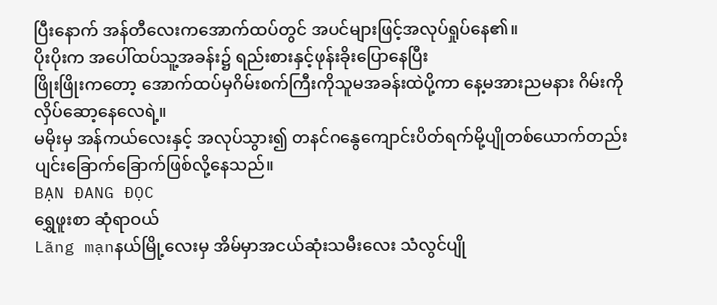ပြီးနောက် အန်တီလေးကအောက်ထပ်တွင် အပင်များဖြင့်အလုပ်ရှုပ်နေ၏။
ပိုးပိုးက အပေါ်ထပ်သူ့အခန်း၌ ရည်းစားနှင့်ဖုန်းခိုးပြောနေပြီး
ဖြိုးဖြိုးကတော့ အောက်ထပ်မှဂိမ်းစက်ကြီးကိုသူမအခန်းထဲပို့ကာ နေ့မအားညမနား ဂိမ်းကိုလှိပ်ဆော့နေလေရဲ့။
မမိုးမှ အန်ကယ်လေးနှင့် အလုပ်သွား၍ တနင်ဂနွေကျောင်းပိတ်ရက်မို့ပျိုတစ်ယောက်တည်းပျင်းခြောက်ခြောက်ဖြစ်လို့နေသည်။
BẠN ĐANG ĐỌC
ရွှေဖူးစာ ဆုံရာဝယ်
Lãng mạnနယ်မြို့လေးမှ အိမ်မှာအငယ်ဆုံးသမီးလေး သံလွင်ပျို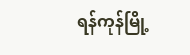ရန်ကုန်မြို့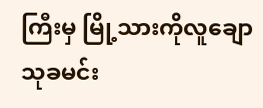ကြီးမှ မြို့သားကိုလူချော သုခမင်း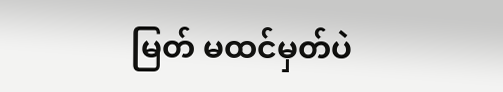မြတ် မထင်မှတ်ပဲ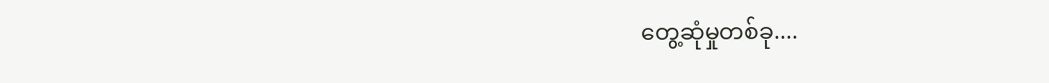တွေ့ဆုံမှုတစ်ခု....